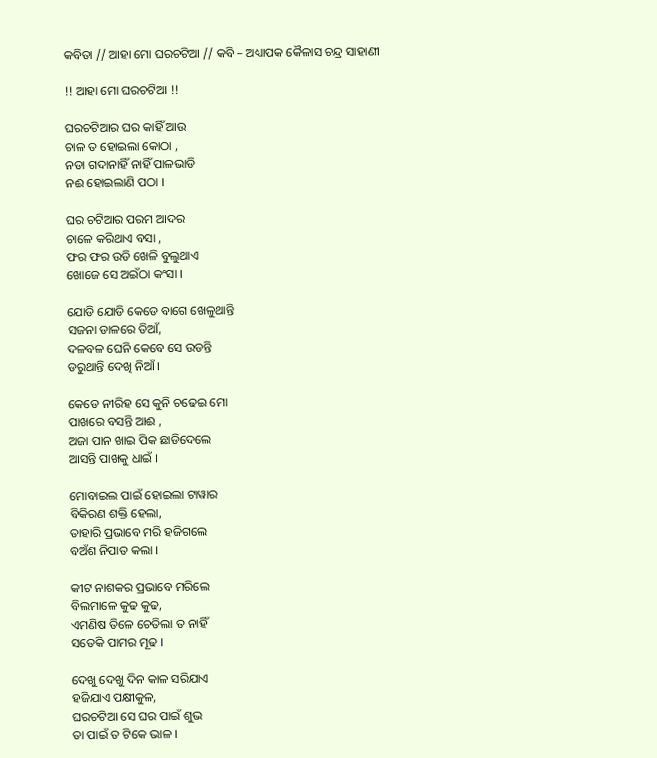କବିତା // ଆହା ମୋ ଘରଚଟିଆ // କବି – ଅଧ୍ୟାପକ କୈଳାସ ଚନ୍ଦ୍ର ସାହାଣୀ

!! ଆହା ମୋ ଘରଚଟିଆ !!

ଘରଚଟିଆର ଘର କାହିଁ ଆଉ
ଚାଳ ତ ହୋଇଲା କୋଠା ,
ନଡା ଗଦାନାହିଁ ନାହିଁ ପାଳଭାଡି
ନଈ ହୋଇଲାଣି ପଠା ।

ଘର ଚଟିଆର ପରମ ଆଦର
ଚାଳେ କରିଥାଏ ବସା ,
ଫର ଫର ଉଡି ଖେଳି ବୁଲୁଥାଏ
ଖୋଜେ ସେ ଅଇଁଠା କଂସା ।

ଯୋଡି ଯୋଡି କେଡେ ବାଗେ ଖେଳୁଥାନ୍ତି
ସଜନା ଡାଳରେ ଡିଆଁ,
ଦଳବଳ ଘେନି କେବେ ସେ ଉଡନ୍ତି
ଡରୁଥାନ୍ତି ଦେଖି ନିଆଁ ।

କେଡେ ନୀରିହ ସେ କୁନି ଚଢେଇ ମୋ
ପାଖରେ ବସନ୍ତି ଆଈ ,
ଅଜା ପାନ ଖାଇ ପିକ ଛାଡିଦେଲେ
ଆସନ୍ତି ପାଖକୁ ଧାଇଁ ।

ମୋବାଇଲ ପାଇଁ ହୋଇଲା ଟାୱାର
ବିକିରଣ ଶକ୍ତି ହେଲା,
ତାହାରି ପ୍ରଭାବେ ମରି ହଜିଗଲେ
ବଅଁଶ ନିପାତ କଲା ।

କୀଟ ନାଶକର ପ୍ରଭାବେ ମରିଲେ
ବିଲମାଳେ କୁଢ କୁଢ,
ଏମଣିଷ ତିଳେ ଚେତିଲା ତ ନାହିଁ
ସତେକି ପାମର ମୂଢ ।

ଦେଖୁ ଦେଖୁ ଦିନ କାଳ ସରିଯାଏ
ହଜିଯାଏ ପକ୍ଷୀକୁଳ,
ଘରଚଟିଆ ସେ ଘର ପାଇଁ ଶୁଭ
ତା ପାଇଁ ତ ଟିକେ ଭାଳ ।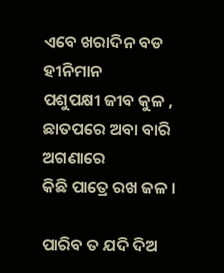ଏବେ ଖରାଦିନ ବଡ ହୀନିମାନ
ପଶୁପକ୍ଷୀ ଜୀବ କୁଳ ,
ଛାତପରେ ଅବା ବାରି ଅଗଣାରେ
କିଛି ପାତ୍ରେ ରଖ ଜଳ ।

ପାରିବ ତ ଯଦି ଦିଅ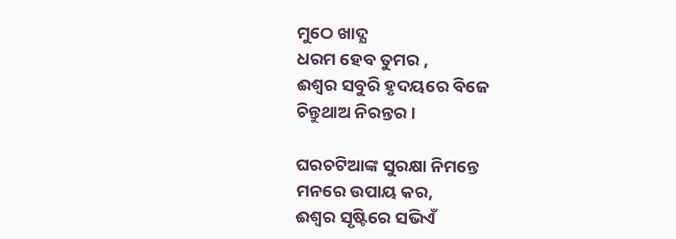ମୁଠେ ଖାଦ୍ଯ
ଧରମ ହେବ ତୁମର ,
ଈଶ୍ବର ସବୁରି ହୃଦୟରେ ବିଜେ
ଚିନ୍ତୁଥାଅ ନିରନ୍ତର ।

ଘରଚଟିଆଙ୍କ ସୁରକ୍ଷା ନିମନ୍ତେ
ମନରେ ଉପାୟ କର,
ଈଶ୍ବର ସୃଷ୍ଟିରେ ସଭିଏଁ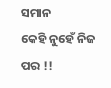ସମାନ
କେହି ନୁହେଁ ନିଜ ପର !!